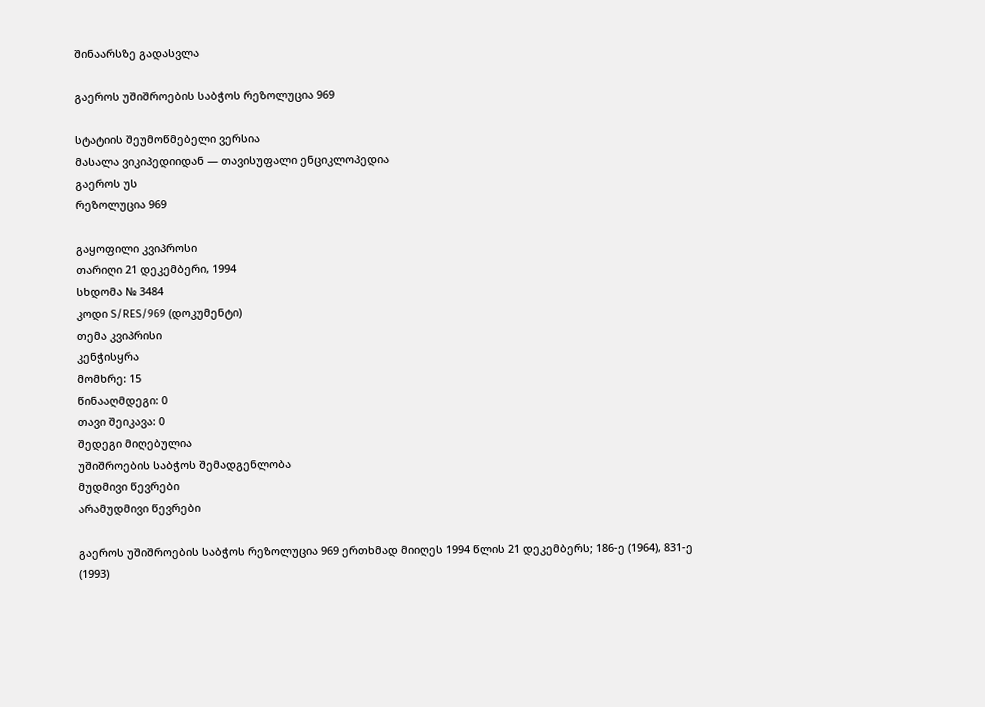შინაარსზე გადასვლა

გაეროს უშიშროების საბჭოს რეზოლუცია 969

სტატიის შეუმოწმებელი ვერსია
მასალა ვიკიპედიიდან — თავისუფალი ენციკლოპედია
გაეროს უს
რეზოლუცია 969

გაყოფილი კვიპროსი
თარიღი 21 დეკემბერი, 1994
სხდომა № 3484
კოდი S/RES/969 (დოკუმენტი)
თემა კვიპრისი
კენჭისყრა
მომხრე: 15
წინააღმდეგი: 0
თავი შეიკავა: 0
შედეგი მიღებულია
უშიშროების საბჭოს შემადგენლობა
მუდმივი წევრები
არამუდმივი წევრები

გაეროს უშიშროების საბჭოს რეზოლუცია 969 ერთხმად მიიღეს 1994 წლის 21 დეკემბერს; 186-ე (1964), 831-ე (1993)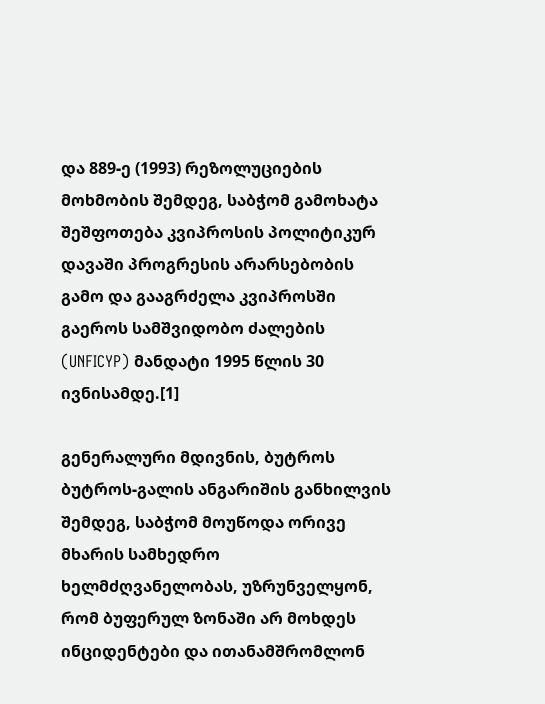და 889-ე (1993) რეზოლუციების მოხმობის შემდეგ, საბჭომ გამოხატა შეშფოთება კვიპროსის პოლიტიკურ დავაში პროგრესის არარსებობის გამო და გააგრძელა კვიპროსში გაეროს სამშვიდობო ძალების (UNFICYP) მანდატი 1995 წლის 30 ივნისამდე.[1]

გენერალური მდივნის, ბუტროს ბუტროს-გალის ანგარიშის განხილვის შემდეგ, საბჭომ მოუწოდა ორივე მხარის სამხედრო ხელმძღვანელობას, უზრუნველყონ, რომ ბუფერულ ზონაში არ მოხდეს ინციდენტები და ითანამშრომლონ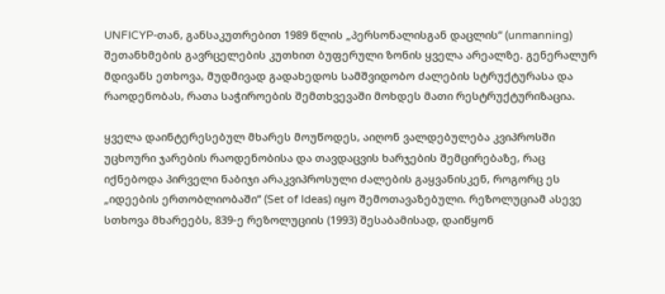UNFICYP-თან, განსაკუთრებით 1989 წლის „პერსონალისგან დაცლის“ (unmanning) შეთანხმების გავრცელების კუთხით ბუფერული ზონის ყველა არეალზე. გენერალურ მდივანს ეთხოვა, მუდმივად გადახედოს სამშვიდობო ძალების სტრუქტურასა და რაოდენობას, რათა საჭიროების შემთხვევაში მოხდეს მათი რესტრუქტურიზაცია.

ყველა დაინტერესებულ მხარეს მოუწოდეს, აიღონ ვალდებულება კვიპროსში უცხოური ჯარების რაოდენობისა და თავდაცვის ხარჯების შემცირებაზე, რაც იქნებოდა პირველი ნაბიჯი არაკვიპროსული ძალების გაყვანისკენ, როგორც ეს „იდეების ერთობლიობაში“ (Set of Ideas) იყო შემოთავაზებული. რეზოლუციამ ასევე სთხოვა მხარეებს, 839-ე რეზოლუციის (1993) შესაბამისად, დაიწყონ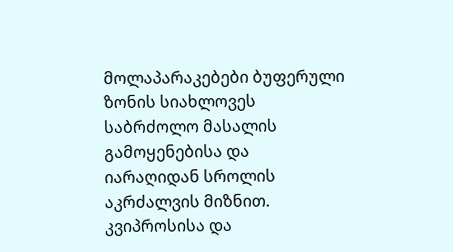მოლაპარაკებები ბუფერული ზონის სიახლოვეს საბრძოლო მასალის გამოყენებისა და იარაღიდან სროლის აკრძალვის მიზნით. კვიპროსისა და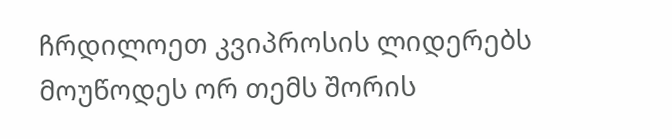ჩრდილოეთ კვიპროსის ლიდერებს მოუწოდეს ორ თემს შორის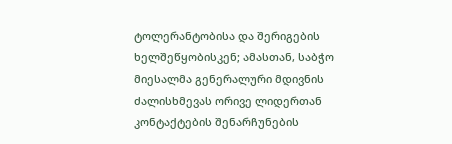ტოლერანტობისა და შერიგების ხელშეწყობისკენ; ამასთან, საბჭო მიესალმა გენერალური მდივნის ძალისხმევას ორივე ლიდერთან კონტაქტების შენარჩუნების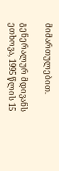მიმართულებით.

გენერალურ მდივანს ეთხოვა, 1995 წლის 15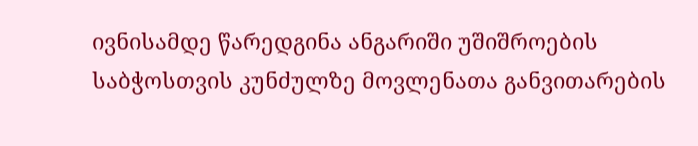ივნისამდე წარედგინა ანგარიში უშიშროების საბჭოსთვის კუნძულზე მოვლენათა განვითარების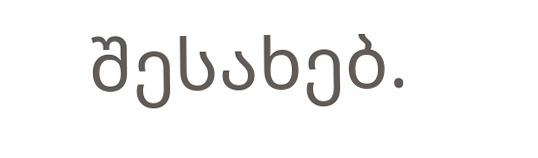შესახებ.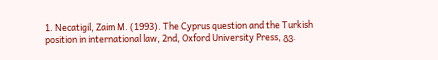1. Necatigil, Zaim M. (1993). The Cyprus question and the Turkish position in international law, 2nd, Oxford University Press, გვ.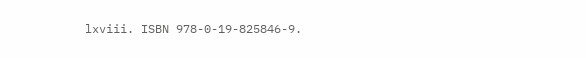lxviii. ISBN 978-0-19-825846-9.